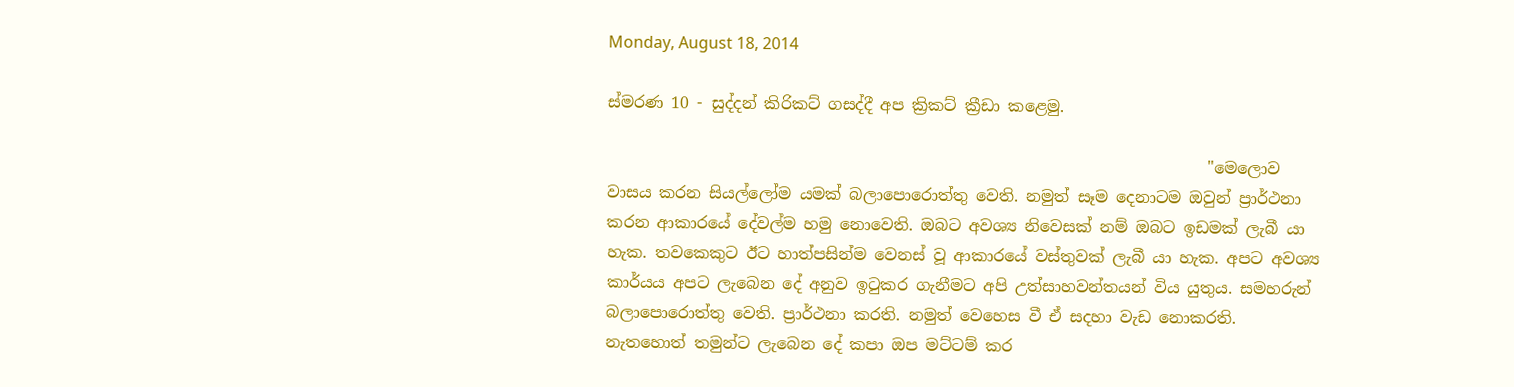Monday, August 18, 2014

ස්මරණ 10 - සුද්දන් කිරිකට් ගසද්දී අප ක්‍රිකට් ක්‍රීඩා කළෙමු.

                                                                           "මෙලොව වාසය කරන සියල්ලෝම යමක් බලාපොරොත්තු වෙති. නමුත් සෑම දෙනාටම ඔවුන් ප්‍රාර්ථනා කරන ආකාරයේ දේවල්ම හමු නොවෙති. ඔබට අවශ්‍ය නිවෙසක් නම් ඔබට ඉඩමක් ලැබී යා හැක. තවකෙකුට ඊට හාත්පසින්ම වෙනස් වූ ආකාරයේ වස්තුවක් ලැබී යා හැක. අපට අවශ්‍ය කාර්යය අපට ලැබෙන දේ අනුව ඉටුකර ගැනීමට අපි උත්සාහවන්තයන් විය යුතුය. සමහරුන් බලාපොරොත්තු වෙති. ප්‍රාර්ථනා කරති. නමුත් වෙහෙස වී ඒ සදහා වැඩ නොකරති. නැතහොත් තමුන්ට ලැබෙන දේ කපා ඔප මට්ටම් කර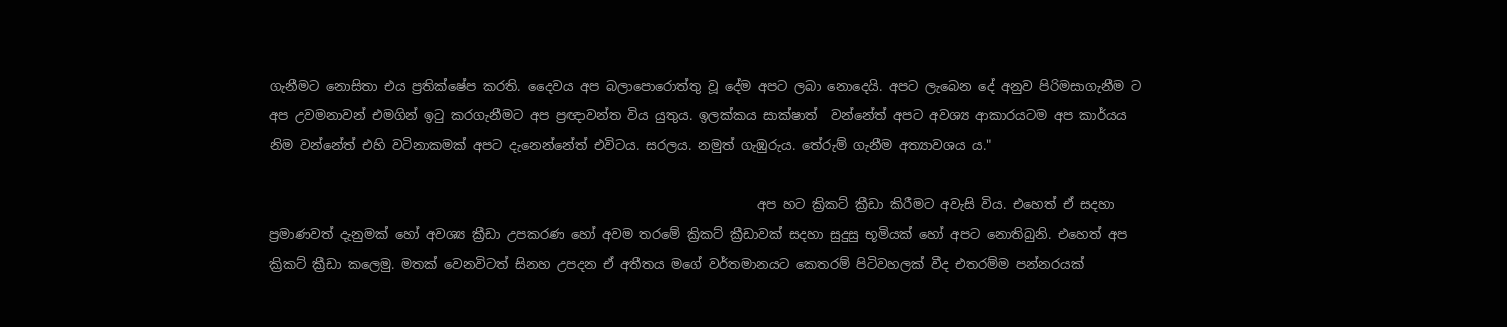ගැනීමට නොසිතා එය ප්‍රතික්ෂේප කරති. දෛවය අප බලාපොරොත්තු වූ දේම අපට ලබා නොදෙයි. අපට ලැබෙන දේ අනුව පිරිමසාගැනීම ට අප උවමනාවන් එමගින් ඉටු කරගැනීමට අප ප්‍රඥාවන්ත විය යුතුය. ඉලක්කය සාක්ෂාත්  වන්නේත් අපට අවශ්‍ය ආකාරයටම අප කාර්යය නිම වන්නේත් එහි වටිනාකමක් අපට දැනෙන්නේත් එවිටය. සරලය. නමුත් ගැඹුරුය. තේරුම් ගැනීම අත්‍යාවශය ය."

                                                                           අප හට ක්‍රිකට් ක්‍රීඩා කිරීමට අවැසි විය. එහෙත් ඒ සදහා ප්‍රමාණවත් දැනුමක් හෝ අවශ්‍ය ක්‍රීඩා උපකරණ හෝ අවම තරමේ ක්‍රිකට් ක්‍රීඩාවක් සදහා සුදුසු භූමියක් හෝ අපට නොතිබුනි. එහෙත් අප ක්‍රිකට් ක්‍රීඩා කලෙමු. මතක් වෙනවිටත් සිනහ උපදන ඒ අතීතය මගේ වර්තමානයට කෙතරම් පිටිවහලක් වීද එතරම්ම පන්නරයක්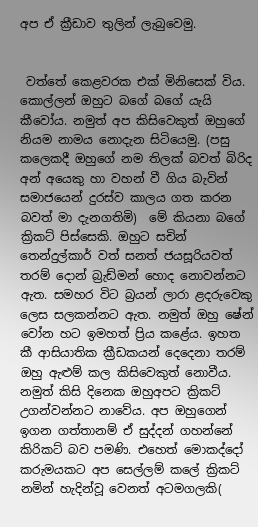අප ඒ ක්‍රීඩාව තුලින් ලැබුවෙමු.


 වත්තේ කෙළවරක එක් මිනිසෙක් විය. කොල්ලන් ඔහුට බගේ බගේ යැයි කීවෝය. නමුත් අප කිසිවෙකුත් ඔහුගේ නියම නාමය නොදැන සිටියෙමු. (පසු කලෙකදී ඔහුගේ නම තිලක් බවත් බිරිද අන් අයෙකු හා වහන් වී ගිය බැවින් සමාජයෙන් දුරස්ව කාලය ගත කරන බවත් මා දැනගතිමි)  මේ කියනා බගේ ක්‍රිකට් පිස්සෙකි. ඔහුට සචින් තෙන්දුල්කාර් වත් සනත් ජයසූරියවත් තරම් දොන් බ්‍රැඩ්මන් හොද නොවන්නට ඇත. සමහර විට බ්‍රයන් ලාරා ළදරුවෙකු ලෙස සලකන්නට ඇත. නමුත් ඔහු ෂේන් වෝන හට ඉමහත් ප්‍රිය කළේය. ඉහත කී ආසියාතික ක්‍රීඩකයන් දෙදෙනා තරම් ඔහු ඇළුම් කල කිසිවෙකුත් නොවීය. නමුත් කිසි දිනෙක ඔහුඅපට ක්‍රිකට් උගන්වන්නට නාවේය. අප ඔහුගෙන් ඉගන ගත්තානම් ඒ සුද්දන් ගහන්නේ කිරිකට් බව පමණි. එහෙත් මොකද්දෝ කරුමයකට අප සෙල්ලම් කලේ ක්‍රිකට් නමින් හැදින්වූ වෙනත් අටමගලකි(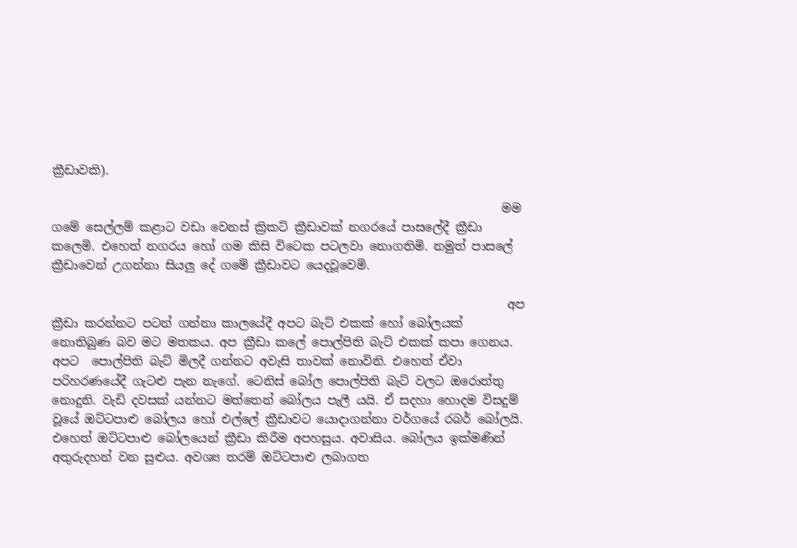ක්‍රීඩාවකි).

                                                                           මම ගමේ සෙල්ලම් කළාට වඩා වෙනස් ක්‍රිකට් ක්‍රීඩාවක් නගරයේ පාසලේදී ක්‍රීඩා කලෙමි. එහෙත් නගරය හෝ ගම කිසි විටෙක පටලවා නොගතිමි. නමුත් පාසලේ ක්‍රීඩාවෙන් උගන්නා සියලු දේ ගමේ ක්‍රීඩාවට යෙදවූවෙමි.

                                                                            අප ක්‍රීඩා කරන්නට පටන් ගන්නා කාලයේදී අපට බැට් එකක් හෝ බෝලයක් නොතිබුණ බව මට මතකය. අප ක්‍රීඩා කලේ පොල්පිති බැට් එකක් කපා ගෙනය. අපට  පොල්පිති බැට් මිලදී ගන්නට අවැසි තාවක් නොවිනි. එහෙත් ඒවා පරිහරණයේදී ගැටළු පැන නැගේ. ටෙනිස් බෝල පොල්පිති බැට් වලට ඔරොත්තු නොදුනි. වැඩි දවසක් යන්නට මත්තෙන් බෝලය පැලී යයි. ඒ සදහා හොදම විසදුම් වූයේ ඔට්ටපාළු බෝලය හෝ එල්ලේ ක්‍රීඩාවට යොදාගන්නා වර්ගයේ රබර් බෝලයි. එහෙත් ඔට්ටපාළු බෝලයෙන් ක්‍රීඩා කිරීම අපහසුය. අවාසිය. බෝලය ඉක්මණින් අතුරුදහන් වන සුළුය. අවශ්‍ය තරම් ඔට්ටපාළු ලබාගත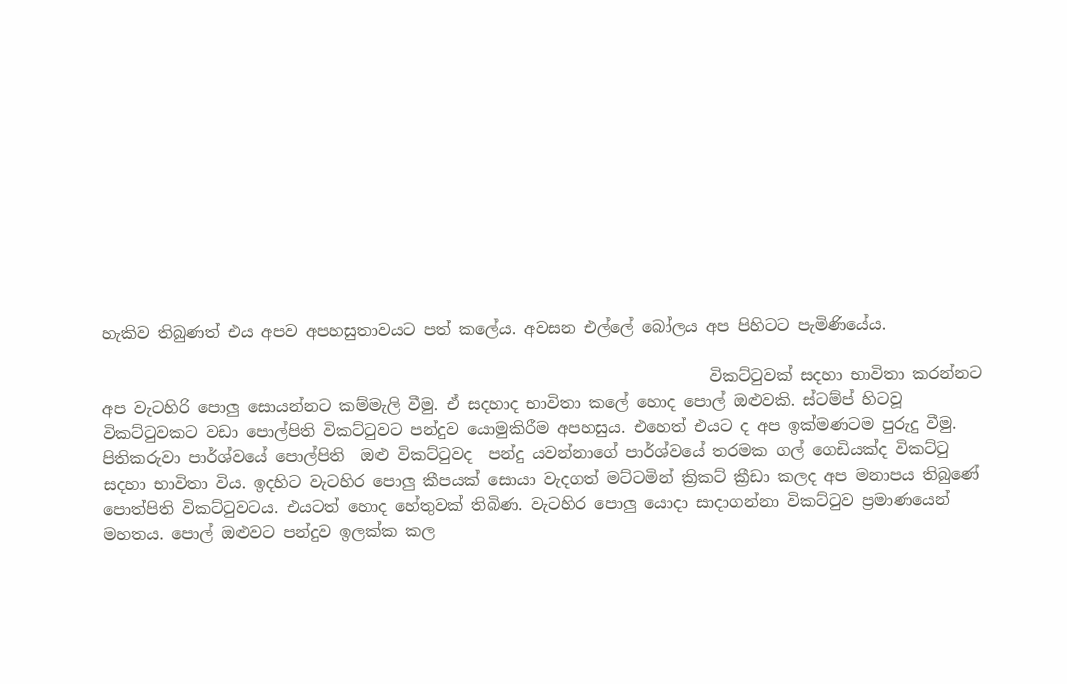හැකිව තිබුණත් එය අපව අපහසුතාවයට පත් කලේය. අවසන එල්ලේ බෝලය අප පිහිටට පැමිණියේය.

                                                                            විකට්ටුවක් සදහා භාවිතා කරන්නට අප වැටහිරි පොලු සොයන්නට කම්මැලි වීමු. ඒ සදහාද භාවිතා කලේ හොද පොල් ඔළුවකි. ස්ටම්ප් හිටවූ විකට්ටුවකට වඩා පොල්පිති විකට්ටුවට පන්දුව යොමුකිරීම අපහසුය. එහෙත් එයට ද අප ඉක්මණටම පුරුදු වීමු. පිතිකරුවා පාර්ශ්වයේ පොල්පිති  ඔළු විකට්ටුවද  පන්දු යවන්නාගේ පාර්ශ්වයේ තරමක ගල් ගෙඩියක්ද විකට්ටු සදහා භාවිතා විය. ඉදහිට වැටහිර පොලු කීපයක් සොයා වැදගත් මට්ටමින් ක්‍රිකට් ක්‍රීඩා කලද අප මනාපය තිබුණේ පොත්පිති විකට්ටුවටය. එයටත් හොද හේතුවක් තිබිණ. වැටහිර පොලු යොදා සාදාගන්නා විකට්ටුව ප්‍රමාණයෙන් මහතය. පොල් ඔළුවට පන්දුව ඉලක්ක කල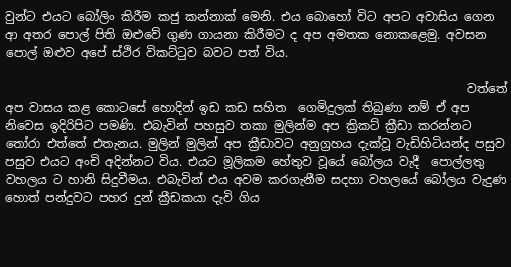වුන්ට එයට බෝලිං කිරීම කජු කන්නාක් මෙනි. එය බොහෝ විට අපට අවාසිය ගෙන ආ අතර පොල් පිති ඔළුවේ ගුණ ගායනා කිරීමට ද අප අමතක නොකළෙමු. අවසන පොල් ඔළුව අපේ ස්ථිර විකට්ටුව බවට පත් විය.

                                                                             වත්තේ අප වාසය කළ කොටසේ හොදින් ඉඩ කඩ සහිත  ගෙමිදුලක් තිබුණා නම් ඒ අප නිවෙස ඉදිරිපිට පමණි. එබැවින් පහසුව තකා මුලින්ම අප ක්‍රිකට් ක්‍රීඩා කරන්නට තෝරා එත්තේ එතැනය. මුලින් මුලින් අප ක්‍රීඩාවට අනුග්‍රහය දැක්වූ වැඩිහිටියන්ද පසුව පසුව එයට අංචි අදින්නට විය. එයට මූලිකම හේතුව වූයේ බෝලය වැදී  පොල්ලතු වහලය ට හානි සිදුවීමය. එබැවින් එය අවම කරගැනීම සදහා වහලයේ බෝලය වැදුණ හොත් පන්දුවට පහර දුන් ක්‍රීඩකයා දැවි ගිය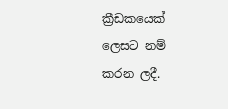ක්‍රීඩකයෙක් ලෙසට නම් කරන ලදී.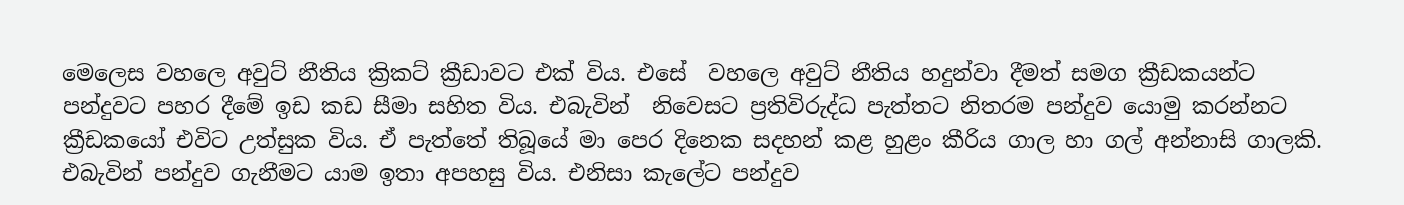මෙලෙස වහලෙ අවුට් නීතිය ක්‍රිකට් ක්‍රීඩාවට එක් විය. එසේ  වහලෙ අවුට් නීතිය හදුන්වා දීමත් සමග ක්‍රීඩකයන්ට පන්දුවට පහර දීමේ ඉඩ කඩ සීමා සහිත විය. එබැවින්  නිවෙසට ප්‍රතිවිරුද්ධ පැත්තට නිතරම පන්දුව යොමු කරන්නට ක්‍රීඩකයෝ එවිට උත්සුක විය. ඒ පැත්තේ තිබූයේ මා පෙර දිනෙක සදහන් කළ හුළං කීරිය ගාල හා ගල් අන්නාසි ගාලකි. එබැවින් පන්දුව ගැනීමට යාම ඉතා අපහසු විය. එනිසා කැලේට පන්දුව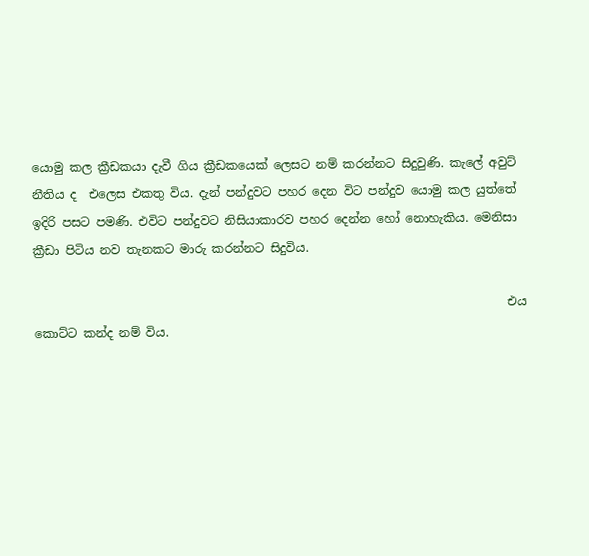යොමු කල ක්‍රීඩකයා දැවී ගිය ක්‍රීඩකයෙක් ලෙසට නම් කරන්නට සිදුවුණි. කැලේ අවුට් නීතිය ද  එලෙස එකතු විය. දැන් පන්දුවට පහර දෙන විට පන්දුව යොමු කල යුත්තේ ඉදිරි පසට පමණි. එවිට පන්දුවට නිසියාකාරව පහර දෙන්න හෝ නොහැකිය. මෙනිසා ක්‍රීඩා පිටිය නව තැනකට මාරු කරන්නට සිදුවිය.

                                                                               එය කොට්ට කන්ද නම් විය.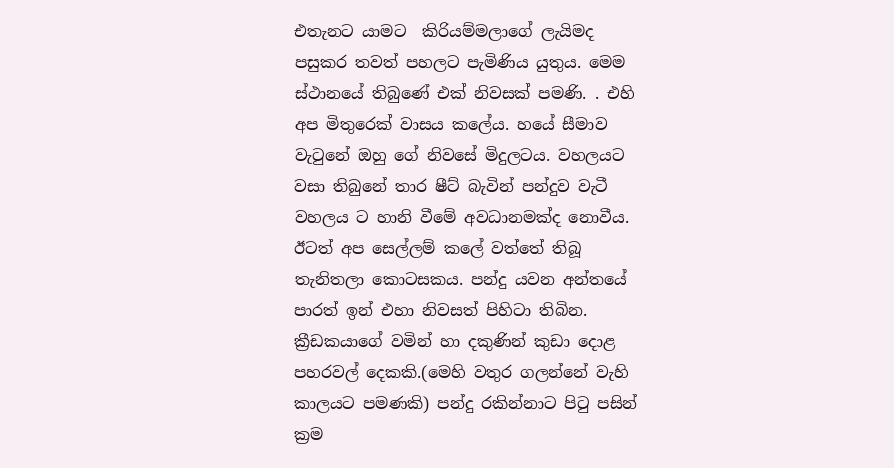එතැනට යාමට  කිරියම්මලාගේ ලැයිමද පසුකර තවත් පහලට පැමිණිය යුතුය. මෙම ස්ථානයේ තිබුණේ එක් නිවසක් පමණි. . එහි අප මිතුරෙක් වාසය කලේය. හයේ සීමාව වැටුනේ ඔහු ගේ නිවසේ මිදුලටය. වහලයට වසා තිබුනේ තාර ෂීට් බැවින් පන්දුව වැටී වහලය ට හානි වීමේ අවධානමක්ද නොවීය. ඊටත් අප සෙල්ලම් කලේ වත්තේ තිබූ තැනිතලා කොටසකය. පන්දු යවන අන්තයේ පාරත් ඉන් එහා නිවසත් පිහිටා තිබින. ක්‍රීඩකයාගේ වමින් හා දකුණින් කුඩා දොළ පහරවල් දෙකකි.(මෙහි වතුර ගලන්නේ වැහි කාලයට පමණකි) පන්දු රකින්නාට පිටු පසින් ක්‍රම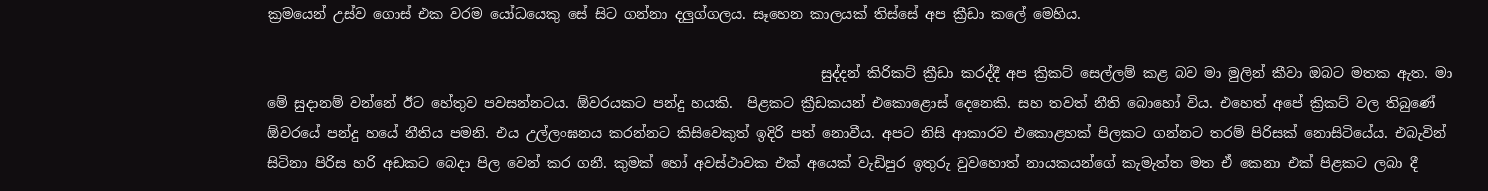ක්‍රමයෙන් උස්ව ගොස් එක වරම යෝධයෙකු සේ සිට ගන්නා දලුග්ගලය. සෑහෙන කාලයක් තිස්සේ අප ක්‍රීඩා කලේ මෙහිය.

                                                                               සුද්දන් කිරිකට් ක්‍රීඩා කරද්දී අප ක්‍රිකට් සෙල්ලම් කළ බව මා මුලින් කීවා ඔබට මතක ඇත. මා මේ සුදානම් වන්නේ ඊට හේතුව පවසන්නටය. ඕවරයකට පන්දු හයකි.  පිළකට ක්‍රීඩකයන් එකොළොස් දෙනෙකි. සහ තවත් නීති බොහෝ විය. එහෙත් අපේ ක්‍රිකට් වල තිබුණේ ඕවරයේ පන්දු හයේ නීතිය පමනි. එය උල්ලංඝනය කරන්නට කිසිවෙකුත් ඉදිරි පත් නොවීය. අපට නිසි ආකාරව එකොළහක් පිලකට ගන්නට තරම් පිරිසක් නොසිටියේය. එබැවින් සිටිනා පිරිස හරි අඩකට බෙදා පිල වෙන් කර ගනී. කුමක් හෝ අවස්ථාවක එක් අයෙක් වැඩිපුර ඉතුරු වුවහොත් නායකයන්ගේ කැමැත්ත මත ඒ කෙනා එක් පිළකට ලබා දී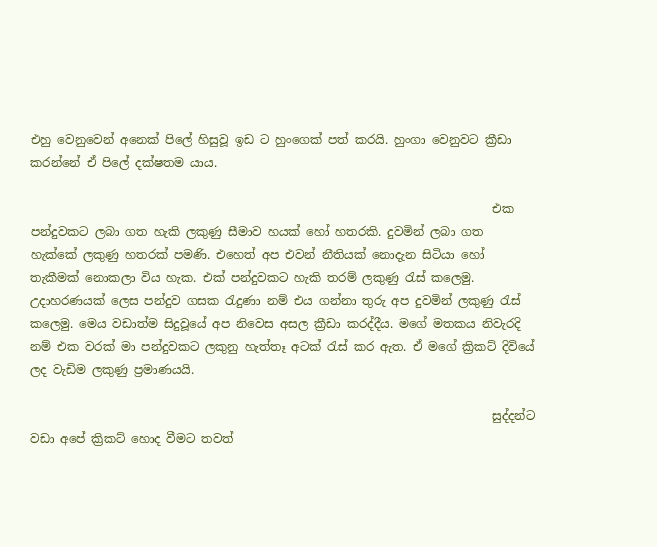එහු වෙනුවෙන් අනෙක් පිලේ හිසුවූ ඉඩ ට හුංගෙක් පත් කරයි. හුංගා වෙනුවට ක්‍රීඩා කරන්නේ ඒ පිලේ දක්ෂතම යාය.

                                                                             එක පන්දුවකට ලබා ගත හැකි ලකුණු සීමාව හයක් හෝ හතරකි. දුවමින් ලබා ගත හැක්කේ ලකුණු හතරක් පමණි. එහෙත් අප එවන් නීතියක් නොදැන සිටියා හෝ තැකීමක් නොකලා විය හැක. එක් පන්දුවකට හැකි තරම් ලකුණු රැස් කලෙමු. උදාහරණයක් ලෙස පන්දුව ගසක රැදුණා නම් එය ගන්නා තුරු අප දුවමින් ලකුණු රැස් කලෙමු. මෙය වඩාත්ම සිදුවූයේ අප නිවෙස අසල ක්‍රීඩා කරද්දීය. මගේ මතකය නිවැරදි නම් එක වරක් මා පන්දුවකට ලකුනු හැත්තෑ අටක් රැස් කර ඇත. ඒ මගේ ක්‍රිකට් දිවියේ ලද වැඩිම ලකුණු ප්‍රමාණයයි.

                                                                             සුද්දන්ට වඩා අපේ ක්‍රිකට් හොද වීමට තවත්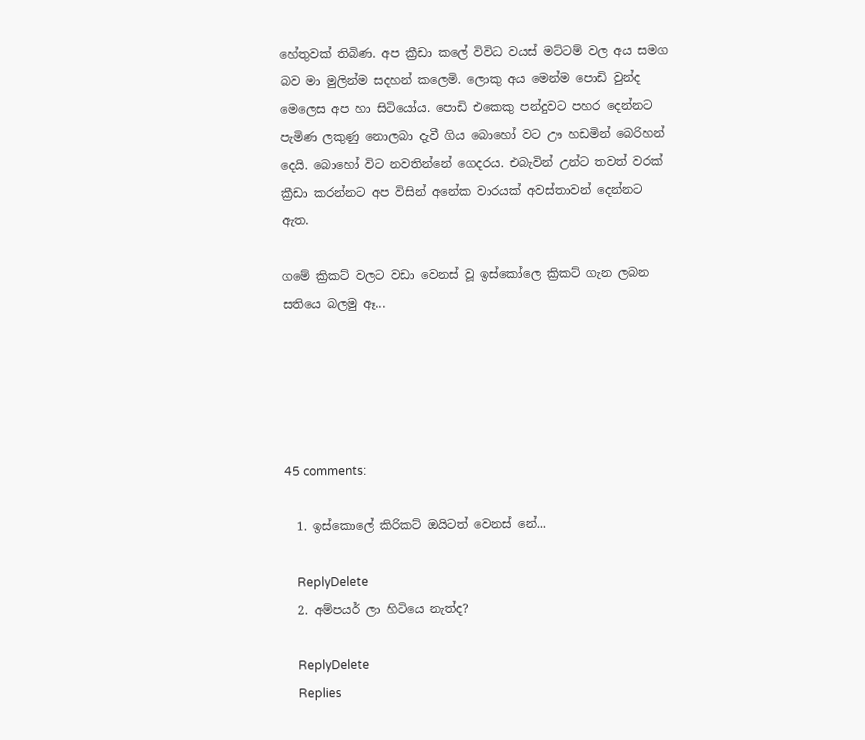හේතුවක් තිබිණ. අප ක්‍රීඩා කලේ විවිධ වයස් මට්ටම් වල අය සමග බව මා මුලින්ම සදහන් කලෙමි. ලොකු අය මෙන්ම පොඩි වුන්ද මෙලෙස අප හා සිටියෝය. පොඩි එකෙකු පන්දුවට පහර දෙන්නට පැමිණ ලකුණු නොලබා දැවී ගිය බොහෝ වට ඌ හඩමින් බෙරිහන් දෙයි. බොහෝ විට නවතින්නේ ගෙදරය. එබැවින් උන්ට තවත් වරක් ක්‍රීඩා කරන්නට අප විසින් අනේක වාරයක් අවස්තාවන් දෙන්නට ඇත.

ගමේ ක්‍රිකට් වලට වඩා වෙනස් වූ ඉස්කෝලෙ ක්‍රිකට් ගැන ලබන සතියෙ බලමු ඈ...





45 comments:

  1. ඉස්කොලේ කිරිකට් ඔයිටත් වෙනස් නේ...

    ReplyDelete
  2. අම්පයර් ලා හිටියෙ නැත්ද?

    ReplyDelete
    Replies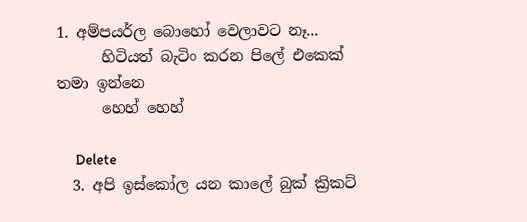1. අම්පයර්ල බොහෝ වෙලාවට නෑ...
      හිටියත් බැටිං කරන පිලේ එකෙක් තමා ඉන්නෙ
      හෙහ් හෙහ්

      Delete
  3. අපි ඉස්කෝල යන කාලේ බුක් ක්‍රිකට්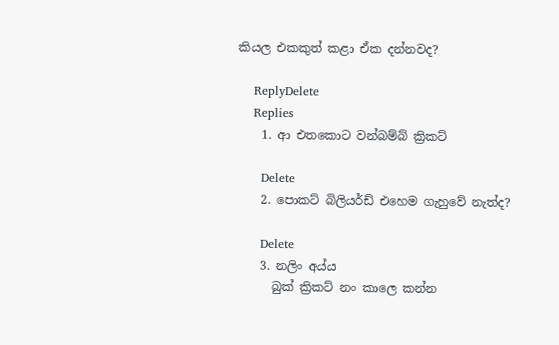කියල එකකුත් කළා ඒක දන්නවද?

    ReplyDelete
    Replies
    1. ආ එතකොට වන්බම්බ් ක්‍රිකට්

      Delete
    2. පොකට් බිලියර්ඩ් එහෙම ගැහුවේ නැත්ද?

      Delete
    3. නලිං අය්ය
      බුක් ක්‍රිකට් නං කාලෙ කන්න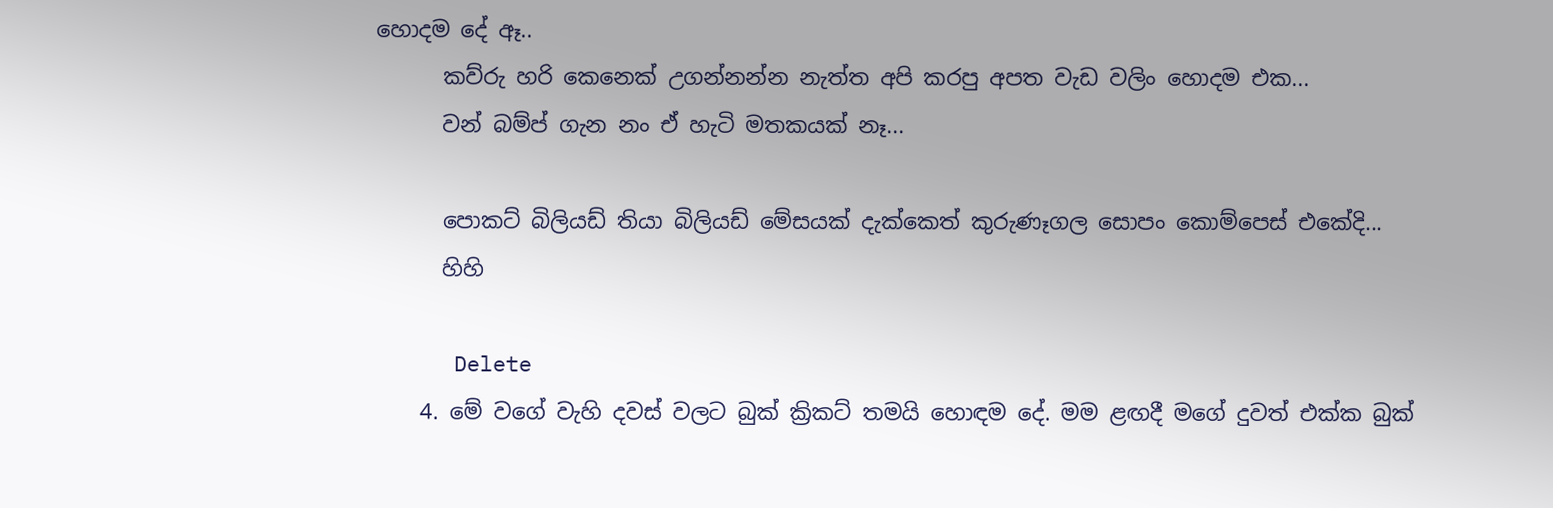හොදම දේ ඈ..
      කව්රු හරි කෙනෙක් උගන්නන්න නැත්ත අපි කරපු අපත වැඩ වලිං හොදම එක...
      වන් බම්ප් ගැන නං ඒ හැටි මතකයක් නෑ...

      පොකට් බිලියඩ් තියා බිලියඩ් මේසයක් දැක්කෙත් කුරුණෑගල සොපං කොම්පෙස් එකේදි...
      හිහි

      Delete
    4. මේ වගේ වැහි දවස් වලට බුක් ක්‍රිකට් තමයි හොඳම දේ. මම ළඟදී මගේ දුවත් එක්ක බුක්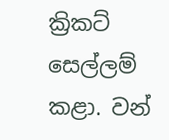ක්‍රිකට් සෙල්ලම් කළා. වන්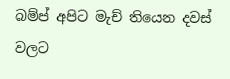බම්ප් අපිට මැච් තියෙන දවස් වලට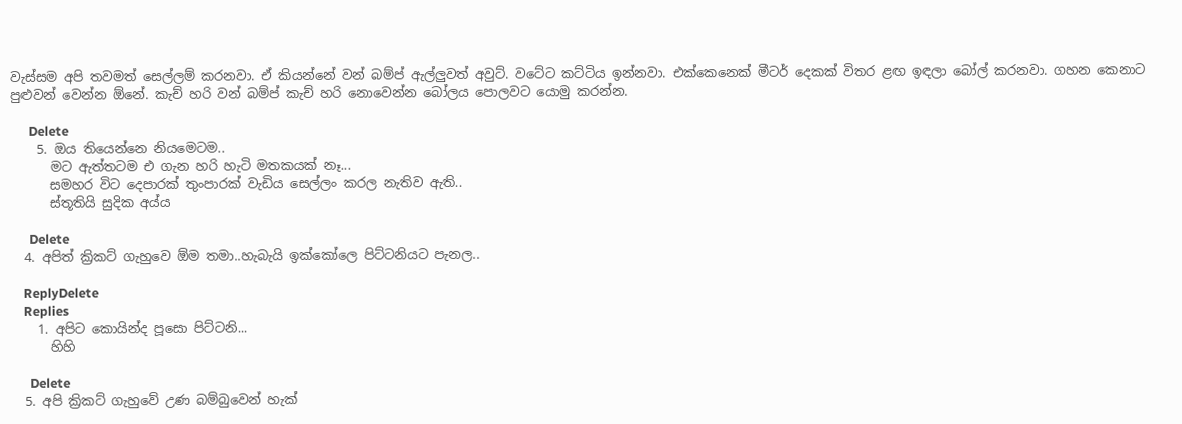වැස්සම අපි තවමත් සෙල්ලම් කරනවා. ඒ කියන්නේ වන් බම්ප් ඇල්ලුවත් අවුට්. වටේට කට්ටිය ඉන්නවා. එක්කෙනෙක් මීටර් දෙකක් විතර ළඟ ඉඳලා බෝල් කරනවා. ගහන කෙනාට පුළුවන් වෙන්න ඕනේ. කැච් හරි වන් බම්ප් කැච් හරි නොවෙන්න බෝලය පොලවට යොමු කරන්න.

      Delete
    5. ඔය තියෙන්නෙ නියමෙටම..
      මට ඇත්තටම එ ගැන හරි හැටි මතකයක් නෑ...
      සමහර විට දෙපාරක් තුංපාරක් වැඩිය සෙල්ලං කරල නැතිව ඇති..
      ස්තූතියි සුදික අය්ය

      Delete
  4. අපිත් ක්‍රිකට් ගැහුවෙ ඕම තමා..හැබැයි ඉක්කෝලෙ පිට්ටනියට පැනල..

    ReplyDelete
    Replies
    1. අපිට කොයින්ද පූසො පිට්ටනි...
      හිහි

      Delete
  5. අපි ක්‍රිකට් ගැහුවේ උණ බම්බුවෙන් හැක්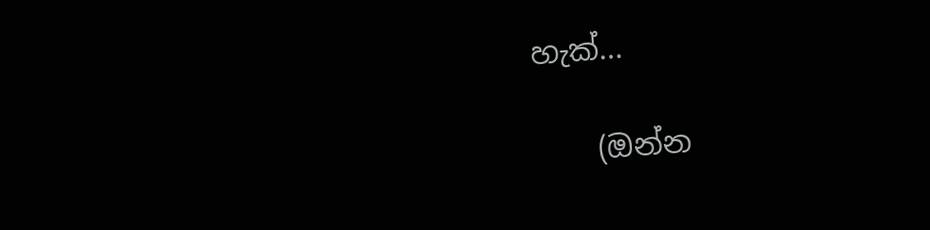හැක්...

    (ඔන්න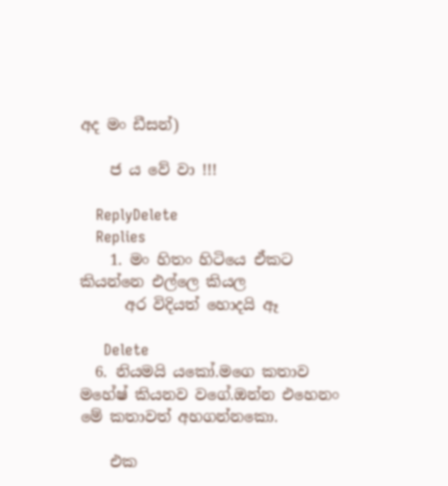අද මං ඩීසන්)

    ජ ය වේ වා !!!

    ReplyDelete
    Replies
    1. මං හිතං හිටියෙ ඒකට කියන්නෙ එල්ලෙ කියල
      අර විදියත් හොදයි ඈ

      Delete
  6. නියමයි යකෝ.මගෙ කතාව මහේෂ් කියනව වගේ.ඔන්න එහෙනං මේ කතාවත් අහගන්නකො.

    එක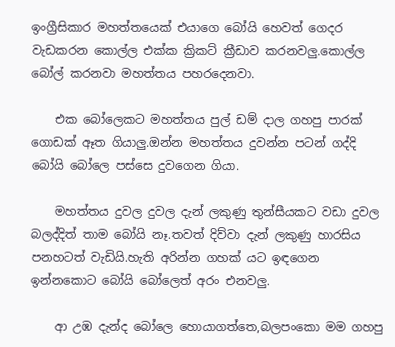ඉංග්‍රීසිකාර මහත්තයෙක් එයාගෙ බෝයි හෙවත් ගෙදර වැඩකරන කොල්ල එක්ක ක්‍රිකට් ක්‍රීඩාව කරනවලු.කොල්ල බෝල් කරනවා මහත්තය පහරදෙනවා.

    එක බෝලෙකට මහත්තය පුල් ඩම් දාල ගහපු පාරක් ගොඩක් ඈත ගියාලු.ඔන්න මහත්තය දුවන්න පටන් ගද්දි බෝයි බෝලෙ පස්සෙ දුවගෙන ගියා.

    මහත්තය දුවල දුවල දැන් ලකුණු තුන්සීයකට වඩා දුවල බලද්දිත් තාම බෝයි නෑ.තවත් දිව්වා දැන් ලකුණු හාරසිය පනහටත් වැඩියි.හැති අරින්න ගහක් යට ඉඳගෙන ඉන්නකොට බෝයි බෝලෙත් අරං එනවලු.

    ආ උඹ දැන්ද බෝලෙ හොයාගත්තෙ,බලපංකො මම ගහපු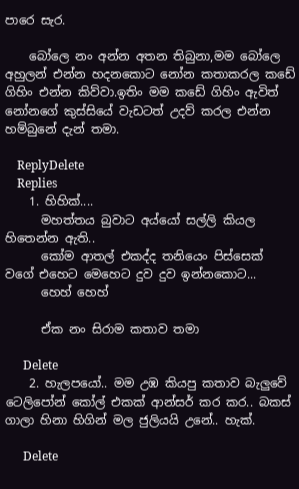පාරෙ සැර.

    බෝලෙ නං අන්න අතන තිබුනා,මම බෝලෙ අහුලන් එන්න හදනකොට නෝන කතාකරල කඩේ ගිහිං එන්න කිව්වා.ඉතිං මම කඩේ ගිහිං ඇවිත් නෝනගේ කුස්සියේ වැඩටත් උදව් කරල එන්න හම්බුනේ දැන් තමා.

    ReplyDelete
    Replies
    1. හිහික්....
      මහත්තය බුවාට අය්යෝ සල්ලි කියල හිතෙන්න ඇති..
      කෝම ආතල් එකද්ද තනියෙං පිස්සෙක් වගේ එහෙට මෙහෙට දුව දුව ඉන්නකොට...
      හෙහ් හෙහ්

      ඒක නං සිරාම කතාව තමා

      Delete
    2. හැලපයෝ.. මම උඹ කියපු කතාව බැලුවේ ටෙලිපෝන් කෝල් එකක් ආන්සර් කර කර.. බකස් ගාලා හිනා හිගින් මල ජුලියයි උනේ.. හැක්.

      Delete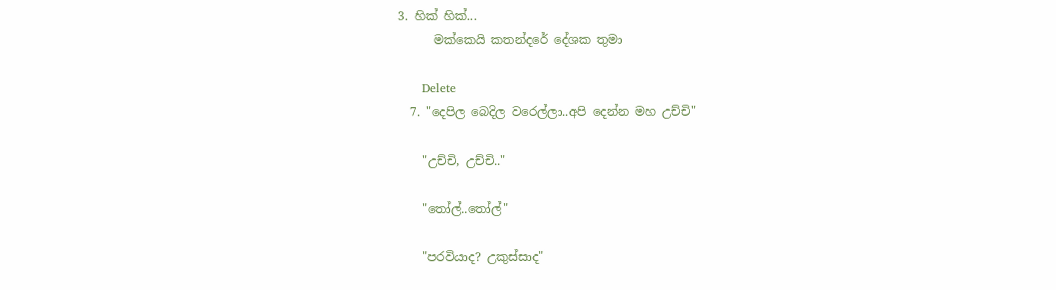3. හික් හික්...
      මක්කෙයි කතන්දරේ දේශක තුමා

      Delete
  7. "දෙපිල බෙදිල වරෙල්ලා..අපි දෙන්න මහ උච්චි"

    "උච්චි, උච්චි.."

    "තෝල්..තෝල්"

    "පරවියාද? උකුස්සාද"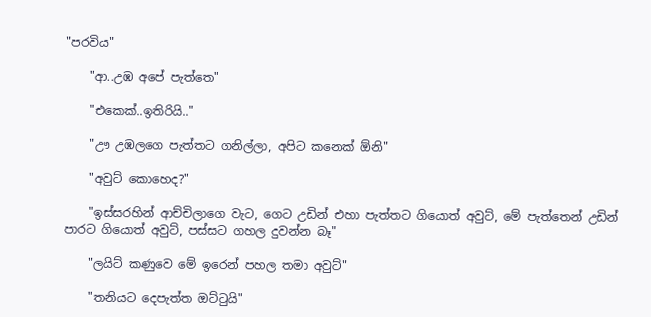"පරවිය"

    "ආ..උඹ අපේ පැත්තෙ"

    "එකෙක්..ඉතිරියි.."

    "ඌ උඹලගෙ පැත්තට ගනිල්ලා, අපිට කනෙක් ඕනි"

    "අවුට් කොහෙද?"

    "ඉස්සරහින් ආච්චිලාගෙ වැට, ගෙට උඩින් එහා පැත්තට ගියොත් අවුට්, මේ පැත්තෙන් උඩින් පාරට ගියොත් අවුට්, පස්සට ගහල දුවන්න බෑ"

    "ලයිට් කණුවෙ මේ ඉරෙන් පහල තමා අවුට්"

    "තනියට දෙපැත්ත ඔට්ටුයි"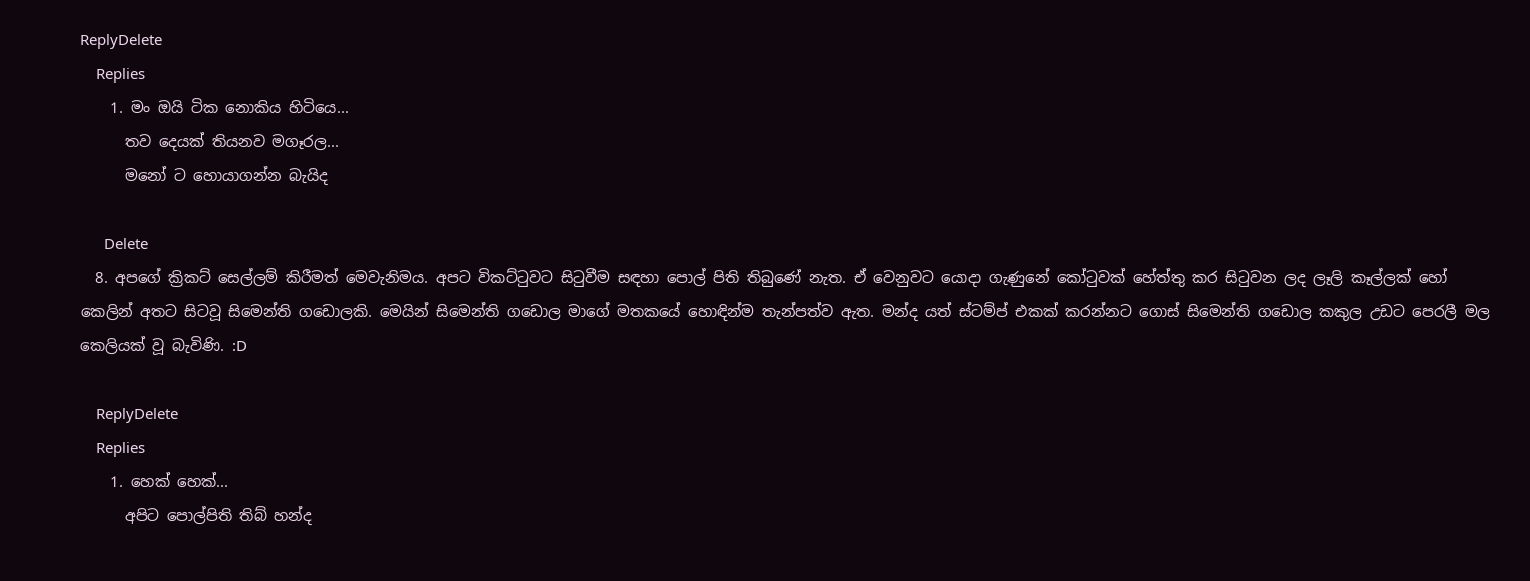ReplyDelete
    Replies
    1. මං ඔයි ටික නොකිය හිටියෙ...
      තව දෙයක් තියනව මගෑරල...
      මනෝ ට හොයාගන්න බැයිද

      Delete
  8. අපගේ ක්‍රිකට් සෙල්ලම් කිරීමත් මෙවැනිමය. අපට විකට්ටුවට සිටුවීම සඳහා පොල් පිති තිබුණේ නැත. ඒ වෙනුවට යොදා ගැණුනේ කෝටුවක් හේත්තු කර සිටුවන ලද ලෑලි කෑල්ලක් හෝ කෙලින් අතට සිටවූ සිමෙන්ති ගඩොලකි. මෙයින් සිමෙන්ති ගඩොල මාගේ මතකයේ හොඳින්ම තැන්පත්ව ඇත. මන්ද යත් ස්ටම්ප් එකක් කරන්නට ගොස් සිමෙන්ති ගඩොල කකුල උඩට පෙරලී මල කෙලියක් වූ බැවිණි. :D

    ReplyDelete
    Replies
    1. හෙක් හෙක්...
      අපිට පොල්පිති තිබ් හන්ද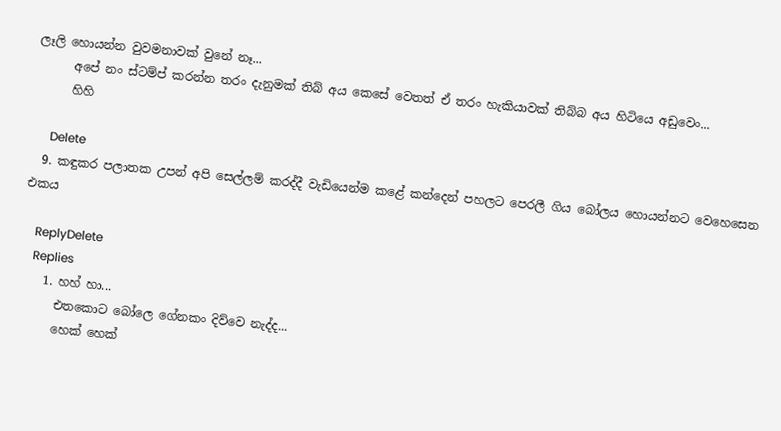ලෑලි හොයන්න වුවමනාවක් වුනේ නෑ...
      අපේ නං ස්ටම්ප් කරන්න තරං දැනුමක් තිබ් අය කෙසේ වෙතත් ඒ තරං හැකියාවක් තිබ්බ අය හිටියෙ අඩුවෙං...
      හිහි

      Delete
  9. කඳුකර පලාතක උපන් අපි සෙල්ලම් කරද්දී වැඩියෙන්ම කළේ කන්දෙන් පහලට පෙරලී ගිය බෝලය හොයන්නට වෙහෙසෙන එකය

    ReplyDelete
    Replies
    1. හහ් හා...
      එතකොට බෝලෙ ගේනකං දිව්වෙ නැද්ද...
      හෙක් හෙක්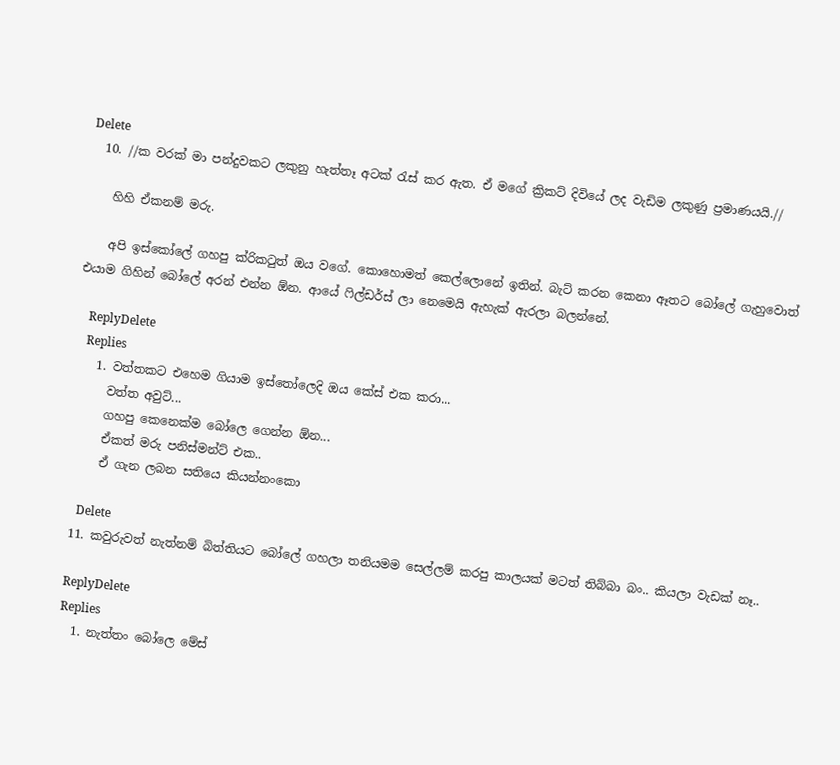Delete
  10. //ක වරක් මා පන්දුවකට ලකුනු හැත්තෑ අටක් රැස් කර ඇත. ඒ මගේ ක්‍රිකට් දිවියේ ලද වැඩිම ලකුණු ප්‍රමාණයයි.//

    හිහි ඒකනම් මරු.

    අපි ඉස්කෝලේ ගහපු ක්රිකටුත් ඔය වගේ. කොහොමත් කෙල්ලොනේ ඉතින්. බැට් කරන කෙනා ඈතට බෝලේ ගැහුවොත් එයාම ගිහින් බෝලේ අරන් එන්න ඕන. ආයේ ෆිල්ඩර්ස් ලා නෙමෙයි ඇහැක් ඇරලා බලන්නේ.

    ReplyDelete
    Replies
    1. වත්තකට එහෙම ගියාම ඉස්තෝලෙදි ඔය කේස් එක කරා...
      වත්ත අවුට්...
      ගහපු කෙනෙක්ම බෝලෙ ගෙන්න ඕන...
      ඒකත් මරු පනිස්මන්ට් එක..
      ඒ ගැන ලබන සතියෙ කියන්නංකො

      Delete
  11. කවුරුවත් නැත්නම් බිත්තියට බෝලේ ගහලා තනියමම සෙල්ලම් කරපු කාලයක් මටත් තිබ්බා බං.. කියලා වැඩක් නෑ..

    ReplyDelete
    Replies
    1. නැත්තං බෝලෙ මේස්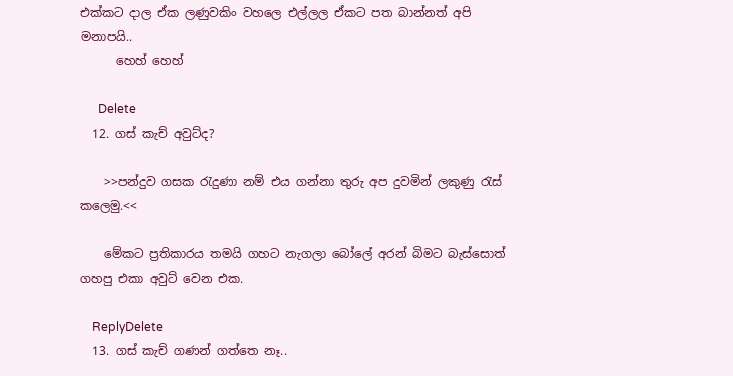එක්කට දාල ඒක ලණුවකිං වහලෙ එල්ලල ඒකට පත බාන්නත් අපි මනාපයි..
      හෙහ් හෙහ්

      Delete
  12. ගස් කැච් අවුට්ද?

    >>පන්දුව ගසක රැදුණා නම් එය ගන්නා තුරු අප දුවමින් ලකුණු රැස් කලෙමු.<<

    මේකට ප්‍රතිකාරය තමයි ගහට නැගලා බෝලේ අරන් බිමට බැස්සොත් ගහපු එකා අවුට් වෙන එක.

    ReplyDelete
  13. ගස් කැච් ගණන් ගත්තෙ නෑ..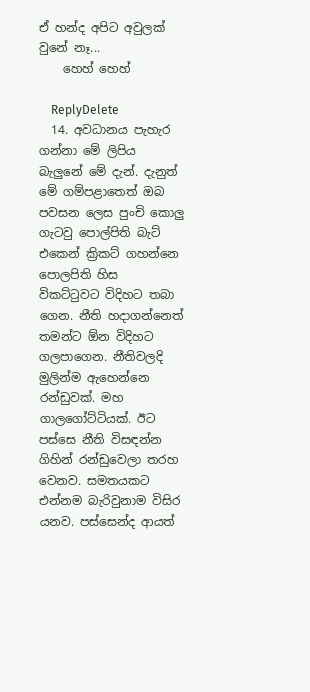ඒ හන්ද අපිට අවුලක් වුනේ නෑ...
    හෙහ් හෙහ්

    ReplyDelete
  14. අවධානය පැහැර ගන්නා මේ ලිපිය බැලුනේ මේ දැන්. දැනුත් මේ ගම්පළාතෙත් ඔබ පවසන ලෙස පුංචි කොලු ගැටවු පොල්පිති බැට් එකෙන් ක්‍රිකට් ගහන්නෙ පොලපිති හිස විකට්ටුවට විදිහට තබා ගෙන. නීති හදාගන්නෙත් තමන්ට ඕන විදිහට ගලපාගෙන. නීතිවලදි මුලින්ම ඇහෙන්නෙ රන්ඩුවක්. මහ ගාලගෝට්ටියක්. ඊට පස්සෙ නීති විසඳන්න ගිහින් රන්ඩුවෙලා තරහ වෙනව. සමතයකට එන්නම බැරිවුනාම විසිර යනව. පස්සෙන්ද ආයත්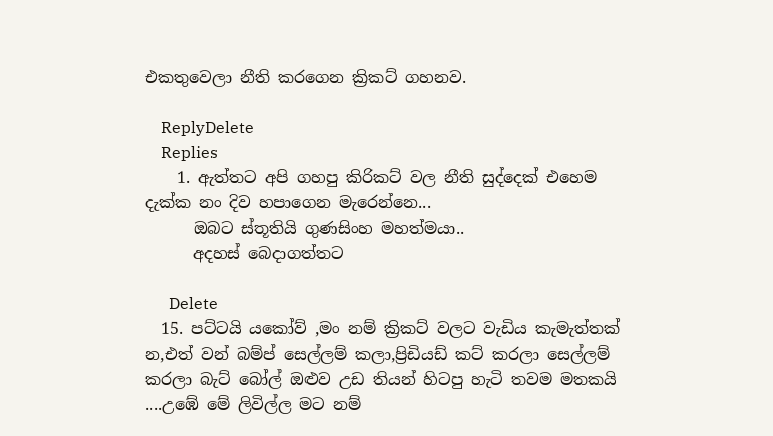එකතුවෙලා නීති කරගෙන ක්‍රිකට් ගහනව.

    ReplyDelete
    Replies
    1. ඇත්තට අපි ගහපු කිරිකට් වල නීති සුද්දෙක් එහෙම දැක්ක නං දිව හපාගෙන මැරෙන්නෙ...
      ඔබට ස්තූතියි ගුණසිංහ මහත්මයා..
      අදහස් බෙදාගත්තට

      Delete
  15. පට්ටයි යකෝව් ,මං නම් ක්‍රිකට් වලට වැඩිය කැමැත්තක් න,එත් වන් බම්ප් සෙල්ලම් කලා,ප්‍රිඩියඩ් කට් කරලා සෙල්ලම් කරලා බැට් බෝල් ඔළුව උඩ තියන් හිටපු හැටි තවම මතකයි ....උඹේ මේ ලිවිල්ල මට නම්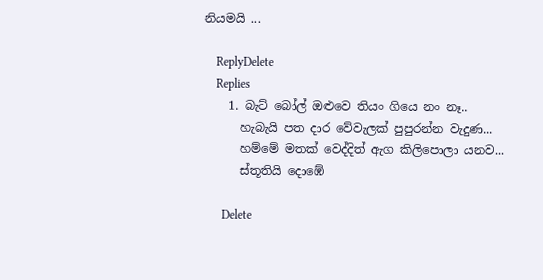නියමයි ...

    ReplyDelete
    Replies
    1. බැට් බෝල් ඔළුවෙ තියං ගියෙ නං නෑ..
      හැබැයි පත දාර වේවැලක් පුපුරන්න වැදුණ...
      හම්මේ මතක් වෙද්දිත් ඇග කිලිපොලා යනව...
      ස්තූතියි දොඹේ

      Delete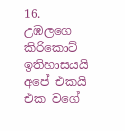16. උඹලගෙ කිරිකොට් ඉතිහාසයයි අපේ එකයි එක වගේ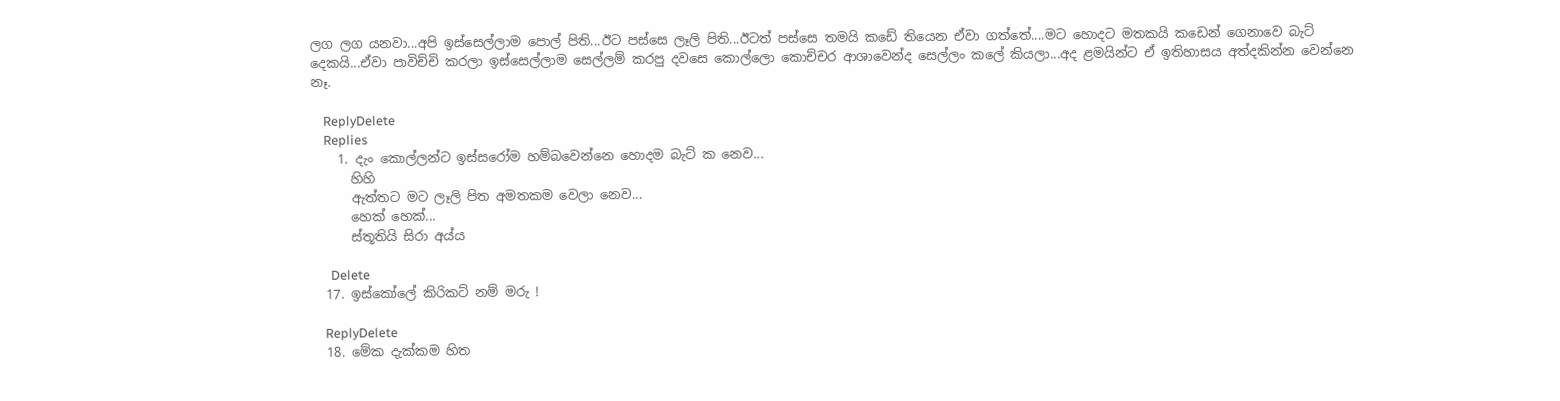ලග ලග යනවා...අපි ඉස්සෙල්ලාම පොල් පිති...ඊට පස්සෙ ලෑලි පිති...ඊටත් පස්සෙ තමයි කඩේ තියෙන ඒවා ගත්තේ....මට හොදට මතකයි කඩෙන් ගෙනාවෙ බැට් දෙකයි...ඒවා පාවිච්චි කරලා ඉස්සෙල්ලාම සෙල්ලම් කරපු දවසෙ කොල්ලො කොච්චර ආශාවෙන්ද සෙල්ලං කලේ කියලා...අද ළමයින්ට ඒ ඉතිහාසය අත්දකින්න වෙන්නෙ නෑ.

    ReplyDelete
    Replies
    1. දැං කොල්ලන්ට ඉස්සරෝම හම්බවෙන්නෙ හොදම බැට් ක නෙව...
      හිහි
      ඇත්තට මට ලෑලි පිත අමතකම වෙලා නෙව...
      හෙක් හෙක්...
      ස්තූතියි සිරා අය්ය

      Delete
  17. ඉස්කෝලේ කිරිකට් නම් මරු !

    ReplyDelete
  18. මේක දැක්කම හිත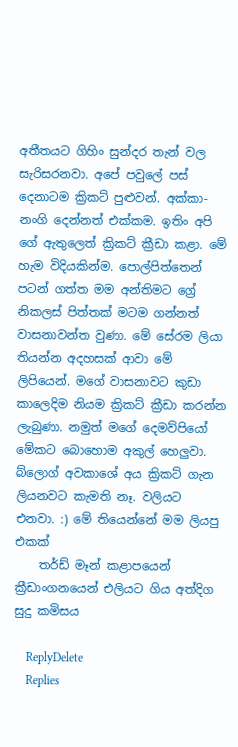අතීතයට ගිහිං සුන්දර තැන් වල සැරිසරනවා. අපේ පවුලේ පස් දෙනාටම ක්‍රිකට් පුළුවන්. අක්කා-නංගි දෙන්නත් එක්කම. ඉතිං අපි ගේ ඇතුලෙත් ක්‍රිකට් ක්‍රීඩා කළා. මේ හැම විදියකින්ම. පොල්පිත්තෙන් පටන් ගත්ත මම අන්තිමට ග්‍රේ නිකලස් පිත්තක් මටම ගන්නත් වාසනාවන්ත වුණා. මේ සේරම ලියා තියන්න අදහසක් ආවා මේ ලිපියෙන්. මගේ වාසනාවට කුඩා කාලෙදිම නියම ක්‍රිකට් ක්‍රීඩා කරන්න ලැබුණා. නමුත් මගේ දෙමව්පියෝ මේකට බොහොම අකුල් හෙලුවා. බ්ලොග් අවකාශේ අය ක්‍රිකට් ගැන ලියනවට කැමති නෑ. වලියට එනවා. :) මේ තියෙන්නේ මම ලියපු එකක්
    තර්ඩ් මෑන් කළාපයෙන් ක්‍රීඩාංගනයෙන් එලියට ගිය අත්දිග සුදු කමිසය

    ReplyDelete
    Replies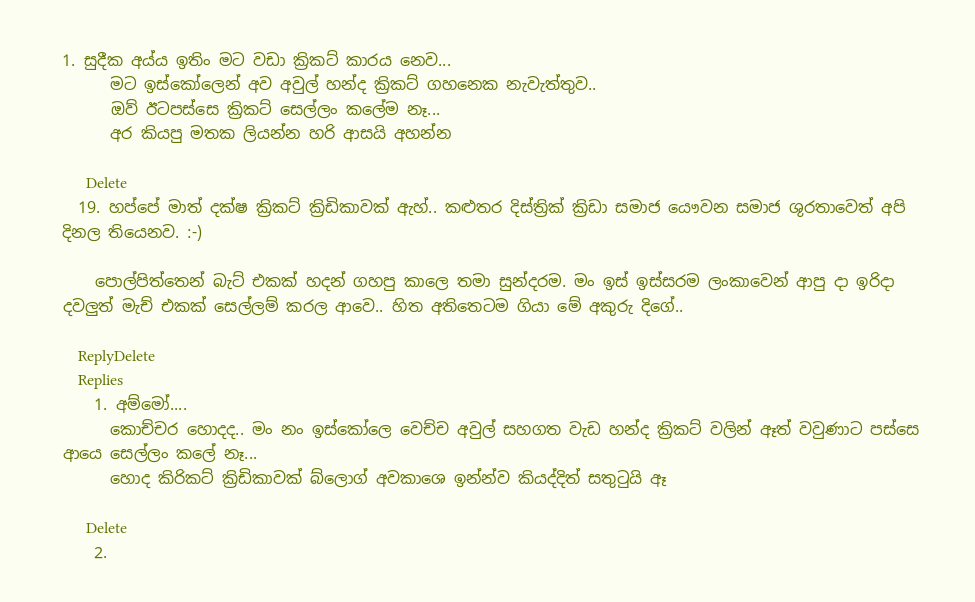1. සුදීක අය්ය ඉතිං මට වඩා ක්‍රිකට් කාරය නෙව...
      මට ඉස්කෝලෙන් අව අවුල් හන්ද ක්‍රිකට් ගහනෙක නැවැත්තුව..
      ඔව් ඊටපස්සෙ ක්‍රිකට් සෙල්ලං කලේම නෑ...
      අර කියපු මතක ලියන්න හරි ආසයි අහන්න

      Delete
  19. හප්පේ මාත් දක්ෂ ක්‍රිකට් ක්‍රිඩිකාවක් ඇහ්.. කළුතර දිස්ත්‍රික් ක්‍රිඩා සමාජ යෞවන සමාජ ශුරතාවෙත් අපි දිනල තියෙනව. :-)

    පොල්පිත්තෙන් බැට් එකක් හදන් ගහපු කාලෙ තමා සුන්දරම. මං ඉස් ඉස්සරම ලංකාවෙන් ආපු දා ඉරිදා දවලුත් මැච් එකක් සෙල්ලම් කරල ආවෙ.. හිත අතිතෙටම ගියා මේ අකුරු දිගේ..

    ReplyDelete
    Replies
    1. අම්මෝ....
      කොච්චර හොදද.. මං නං ඉස්කෝලෙ වෙච්ච අවුල් සහගත වැඩ හන්ද ක්‍රිකට් වලින් ඈත් වවුණාට පස්සෙ ආයෙ සෙල්ලං කලේ නෑ...
      හොද කිරිකට් ක්‍රිඩිකාවක් බ්ලොග් අවකාශෙ ඉන්න්ව කියද්දිත් සතුටුයි ඈ

      Delete
    2.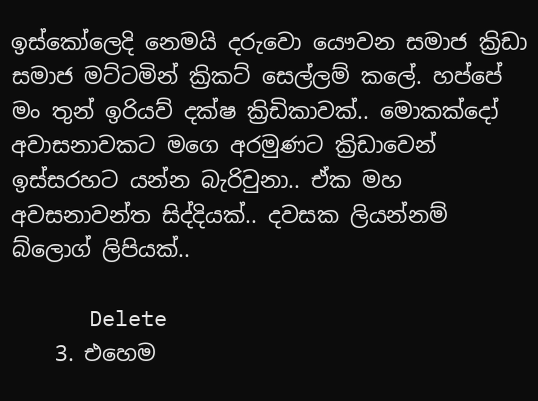ඉස්කෝලෙදි නෙමයි දරුවො යෞවන සමාජ ක්‍රිඩා සමාජ මට්ටමින් ක්‍රිකට් සෙල්ලම් කලේ. හප්පේ මං තුන් ඉරියව් දක්ෂ ක්‍රිඩිකාවක්.. මොකක්දෝ අවාසනාවකට මගෙ අරමුණට ක්‍රිඩාවෙන් ඉස්සරහට යන්න බැරිවුනා.. ඒක මහ අවසනාවන්ත සිද්දියක්.. දවසක ලියන්නම් බ්ලොග් ලිපියක්..

      Delete
    3. එහෙම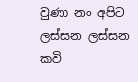වුණා නං අපිට ලස්සන ලස්සන කවි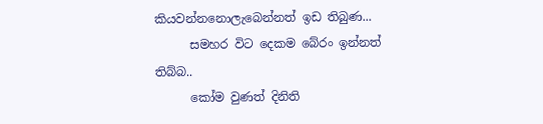කියවන්නනොලැබෙන්නත් ඉඩ තිබුණ...
      සමහර විට දෙකම බේරං ඉන්නත් තිබ්බ..
      කෝම වුණත් දිනිති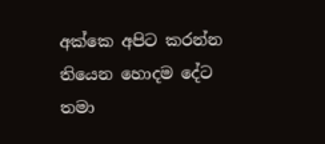අක්කෙ අපිට කරන්න තියෙන හොදම දේට තමා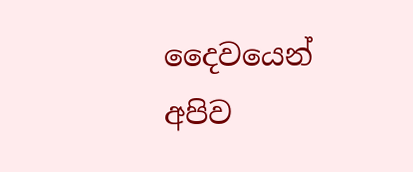දෛවයෙන් අපිව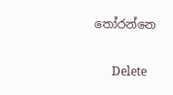තෝරන්නෙ

      Delete